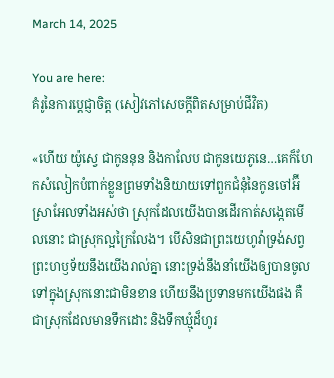March 14, 2025

You are here:
គំរូនៃការប្ដេជ្ញាចិត្ត (សៀវភៅសេចក្ដីពិតសម្រាប់ជីវិត)

«ហើយ យ៉ូស្វេ ជាកូននុន និងកាលែប ជាកូនយេភូនេ…គេក៏ហែកសំលៀកបំពាក់ខ្លួនព្រមទាំងនិយាយទៅពួកជំនុំនៃកូនចៅអ៊‌ីស្រាអែលទាំងអស់ថា ស្រុកដែលយើងបានដើរកាត់សង្កេតមើលនោះ ជាស្រុកល្អក្រៃលែង។ បើសិនជាព្រះយេហូវ៉ាទ្រង់សព្វព្រះហឫទ័យនឹងយើងរាល់គ្នា នោះទ្រង់នឹងនាំយើងឲ្យបានចូលទៅក្នុងស្រុកនោះជាមិនខាន ហើយនឹងប្រទានមកយើងផង គឺជាស្រុកដែលមានទឹកដោះ និងទឹកឃ្មុំដ៏ហូរ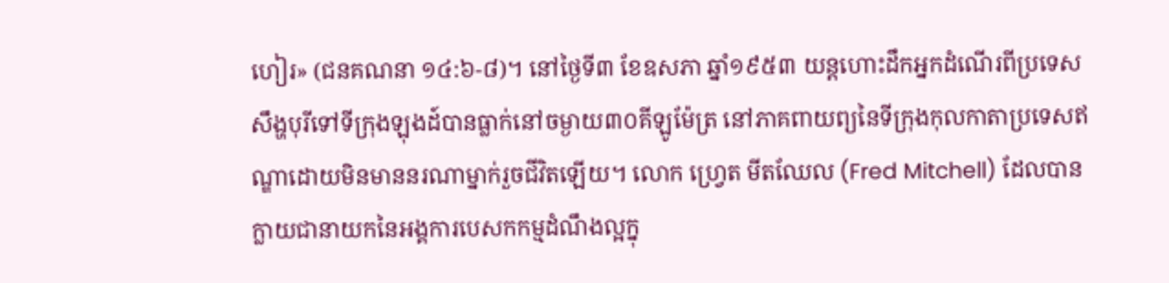ហៀរ» (ជនគណនា ១៤:៦-៨)។ នៅថ្ងៃទី៣ ខែឧសភា ឆ្នាំ១៩៥៣ យន្តហោះដឹកអ្នកដំណើរពីប្រទេសសឹង្ហបុរីទៅទីក្រុងឡុងដ៍បានធ្លាក់នៅចម្ងាយ៣០គីឡូម៉ែត្រ នៅភាគពាយព្យនៃទីក្រុងកុលកាតាប្រទេសឥណ្ឌាដោយមិនមាននរណាម្នាក់រួចជីវិតឡើយ។ លោក ហ្វ្រេត មីតឈែល (Fred Mitchell) ដែលបានក្លាយជានាយកនៃអង្គការបេសកកម្មដំណឹងល្អក្នុ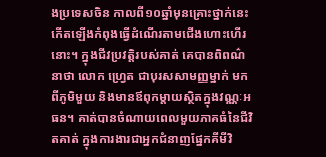ងប្រទេសចិន កាលពី១០ឆ្នាំមុនគ្រោះថ្នាក់នេះកើតឡើងកំពុងធ្វើដំណើរតាមជើងហោះហើរនោះ។ ក្នុងជីវប្រវត្តិរបស់គាត់ គេបានពិពណ៌នាថា លោក ហ្វ្រេត ជាបុរសសាមញ្ញម្នាក់ មកពីភូមិមួយ និងមានឪពុកម្តាយស្ថិតក្នុងវណ្ណៈអធន។ គាត់បានចំណាយពេលមួយភាគធំនៃជីវិតគាត់ ក្នុងការងារជាអ្នកជំនាញផ្នែកគីមីវិ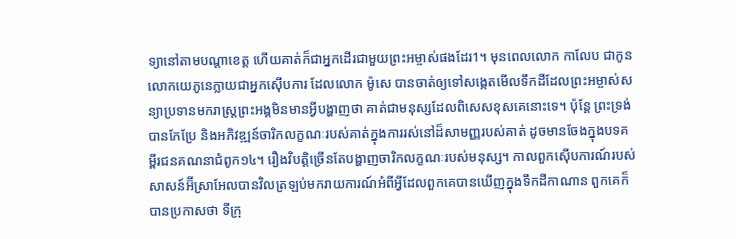ទ្យានៅតាមបណ្ដាខេត្ត ហើយគាត់ក៏ជាអ្នកដើរជាមួយព្រះអម្ចាស់ផងដែរ1។ មុនពេលលោក កាលែប ជាកូនលោកយេភូនេក្លាយជាអ្នកស៊ើបការ ដែលលោក ម៉ូសេ បានចាត់ឲ្យទៅសង្កេតមើលទឹកដីដែលព្រះអម្ចាស់សន្យាប្រទានមករាស្ត្រព្រះអង្គមិនមានអ្វីបង្ហាញថា គាត់ជាមនុស្សដែលពិសេសខុសគេនោះទេ។ ប៉ុន្តែ ព្រះទ្រង់បានកែប្រែ និងអភិវឌ្ឍន៍ចារិកលក្ខណៈរបស់គាត់ក្នុងការរស់នៅដ៏សាមញ្ញរបស់គាត់ ដូចមានចែងក្នុងបទគម្ពីរជនគណនាជំពូក១៤។ រឿងវិបត្តិច្រើនតែបង្ហាញចារិកលក្ខណៈរបស់មនុស្ស។ កាលពួកស៊ើបការណ៍របស់សាសន៍អ៊‌ីស្រាអែលបានវិលត្រឡប់មករាយការណ៍អំពីអ្វីដែលពួកគេបានឃើញក្នុងទឹកដីកាណាន ពួកគេក៏បានប្រកាសថា ទីក្រុ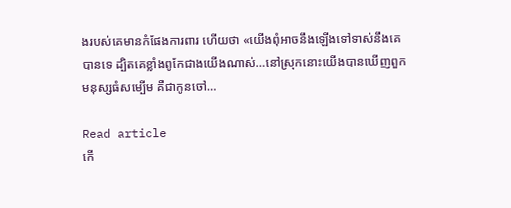ងរបស់គេមានកំផែងការពារ ហើយថា «យើងពុំអាចនឹងឡើងទៅទាស់នឹងគេបានទេ ដ្បិតគេខ្លាំងពូកែជាងយើងណាស់…នៅស្រុកនោះយើងបានឃើញពួកមនុស្សធំសម្បើម គឺជាកូនចៅ…

Read article
កើ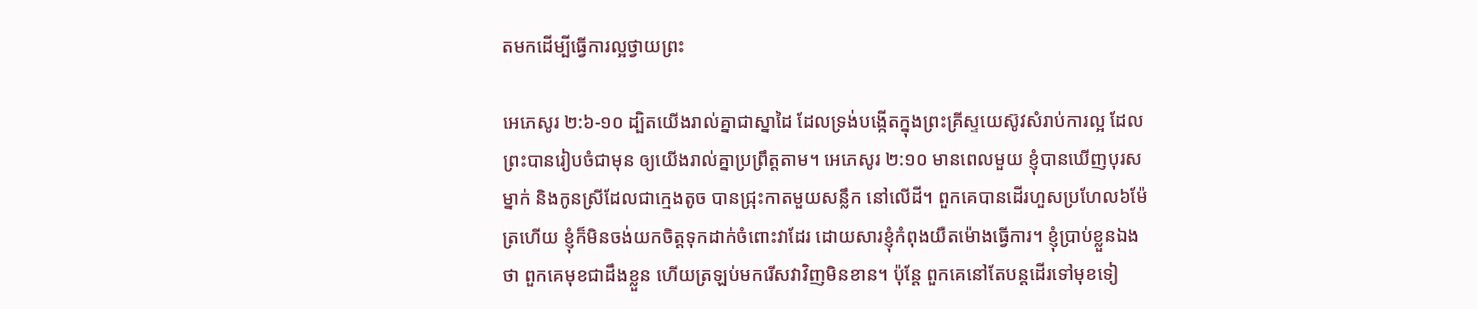តមកដើម្បីធ្វើការល្អថ្វាយព្រះ

អេភេសូរ ២:៦-១០ ដ្បិតយើងរាល់គ្នាជាស្នាដៃ ដែលទ្រង់បង្កើតក្នុងព្រះគ្រីស្ទយេស៊ូវសំរាប់ការល្អ ដែលព្រះបានរៀបចំជាមុន ឲ្យយើងរាល់គ្នាប្រព្រឹត្តតាម។ អេភេសូរ ២:១០ មានពេលមួយ ខ្ញុំបានឃើញបុរសម្នាក់ និងកូនស្រីដែលជាក្មេងតូច បានជ្រុះកាតមួយសន្លឹក នៅលើដី។ ពួកគេបានដើរហួសប្រហែល៦ម៉ែត្រហើយ ខ្ញុំក៏មិនចង់យកចិត្តទុកដាក់ចំពោះវាដែរ ដោយសារខ្ញុំកំពុងយឺតម៉ោងធ្វើការ។ ខ្ញុំប្រាប់ខ្លួនឯងថា ពួកគេមុខជាដឹងខ្លួន ហើយត្រឡប់មករើសវាវិញមិនខាន។ ប៉ុន្តែ ពួកគេនៅតែបន្តដើរទៅមុខទៀ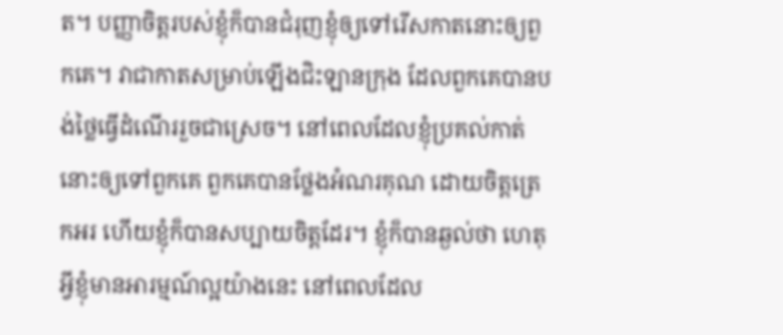ត។ បញ្ញាចិត្តរបស់ខ្ញុំក៏បានជំរុញខ្ញុំឲ្យទៅរើសកាតនោះឲ្យពួកគេ។ វាជាកាតសម្រាប់ឡើងជិះឡានក្រុង ដែលពួកគេបានបង់ថ្លៃធ្វើដំណើររួចជាស្រេច។ នៅពេលដែលខ្ញុំប្រគល់កាត់នោះឲ្យទៅពួកគេ ពួកគេបានថ្លែងអំណរគុណ ដោយចិត្តត្រេកអរ ហើយខ្ញុំក៏បានសប្បាយចិត្តដែរ។ ខ្ញុំក៏បានឆ្ងល់ថា ហេតុអ្វីខ្ញុំមានអារម្មណ៍ល្អយ៉ាងនេះ នៅពេលដែល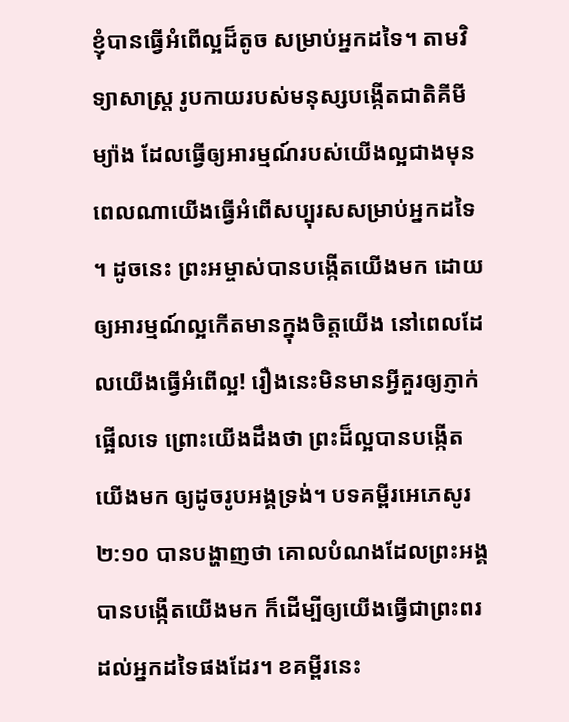ខ្ញុំបានធ្វើអំពើល្អដ៏តូច សម្រាប់អ្នកដទៃ។ តាមវិទ្យាសាស្ត្រ រូបកាយរបស់មនុស្សបង្កើតជាតិគីមីម្យ៉ាង ដែលធ្វើឲ្យអារម្មណ៍របស់យើងល្អជាងមុន ពេលណាយើងធ្វើអំពើសប្បុរសសម្រាប់អ្នកដទៃ។ ដូចនេះ ព្រះអម្ចាស់បានបង្កើតយើងមក ដោយឲ្យអារម្មណ៍ល្អកើតមានក្នុងចិត្តយើង នៅពេលដែលយើងធ្វើអំពើល្អ! រឿងនេះមិនមានអ្វីគួរឲ្យភ្ញាក់ផ្អើលទេ ព្រោះយើងដឹងថា ព្រះដ៏ល្អបានបង្កើតយើងមក ឲ្យដូចរូបអង្គទ្រង់។ បទគម្ពីរអេភេសូរ ២:១០ បានបង្ហាញថា គោលបំណងដែលព្រះអង្គបានបង្កើតយើងមក ក៏ដើម្បីឲ្យយើងធ្វើជាព្រះពរដល់អ្នកដទៃផងដែរ។ ខគម្ពីរនេះ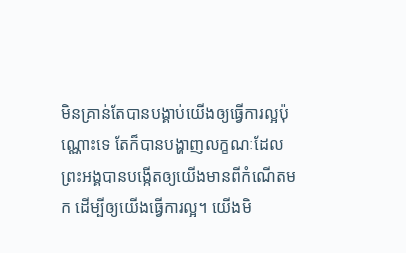មិនគ្រាន់តែបានបង្គាប់យើងឲ្យធ្វើការល្អប៉ុណ្ណោះទេ តែក៏បានបង្ហាញលក្ខណៈដែលព្រះអង្គបានបង្កើតឲ្យយើងមានពីកំណើតមក ដើម្បីឲ្យយើងធ្វើការល្អ។ យើងមិ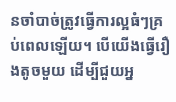នចាំបាច់ត្រូវធ្វើការល្អធំៗគ្រប់ពេលឡើយ។ បើយើងធ្វើរឿងតូចមួយ ដើម្បីជួយអ្ន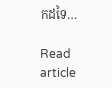កដទៃ…

Read article